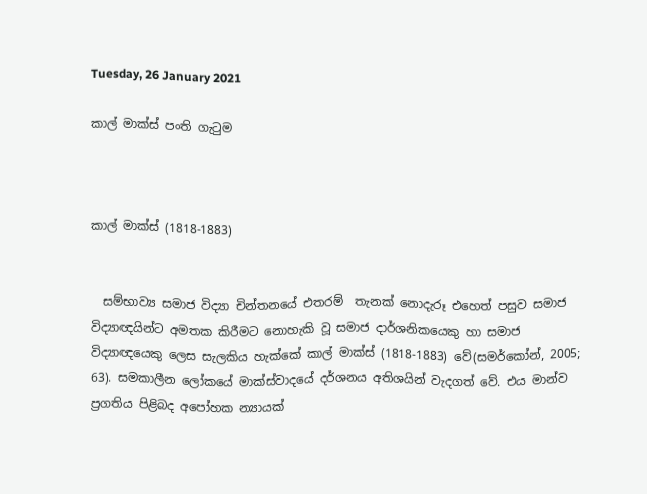Tuesday, 26 January 2021

කාල් මාක්ස් පංති ගැටුම



කාල් මාක්ස් (1818-1883)


  සම්භාව්‍ය සමාජ විද්‍යා චින්තනයේ එතරම්  තැනක් නොදැරූ එහෙත් පසුව සමාජ විද්‍යාඥයින්ට අමතක කිරීමට නොහැකි වූ සමාජ දාර්ශනිකයෙකු හා සමාජ විද්‍යාඥයෙකු ලෙස සැලකිය හැක්කේ කාල් මාක්ස් (1818-1883) වේ(සමර්කෝන්, 2005; 63). සමකාලීන ලෝකයේ මාක්ස්වාදයේ දර්ශනය අතිශයින් වැදගත් වේ. එය මාන්ව ප්‍රගතිය පිළිබද අපෝහක න්‍යායක්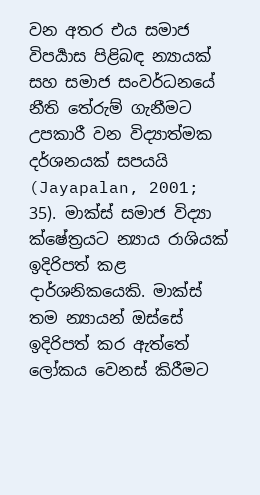වන අතර එය සමාජ විපර්‍යාස පිළිබඳ න්‍යායක් සහ සමාජ සංවර්ධනයේ නීති තේරුම් ගැනීමට උපකාරී වන විද්‍යාත්මක දර්ශනයක් සපයයි (Jayapalan, 2001; 35). මාක්ස් සමාජ විද්‍යා ක්ෂේත්‍රයට න්‍යාය රාශියක් ඉදිරිපත් කළ දාර්ශනිකයෙකි. මාක්ස් තම න්‍යායන් ඔස්සේ ඉදිරිපත් කර ඇත්තේ ලෝකය වෙනස් කිරීමට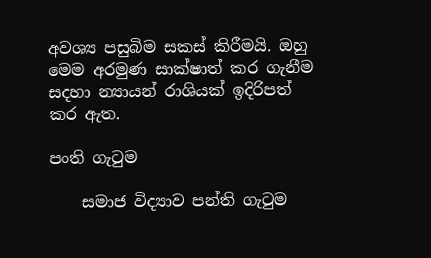අවශ්‍ය පසුබිම සකස් කිරීමයි. ඔහු මෙම අරමුණ සාක්ෂාත් කර ගැනීම සදහා න්‍යායන් රාශියක් ඉදිරිපත් කර ඇත.

පංති ගැටුම

    සමාජ විද්‍යාව පන්ති ගැටුම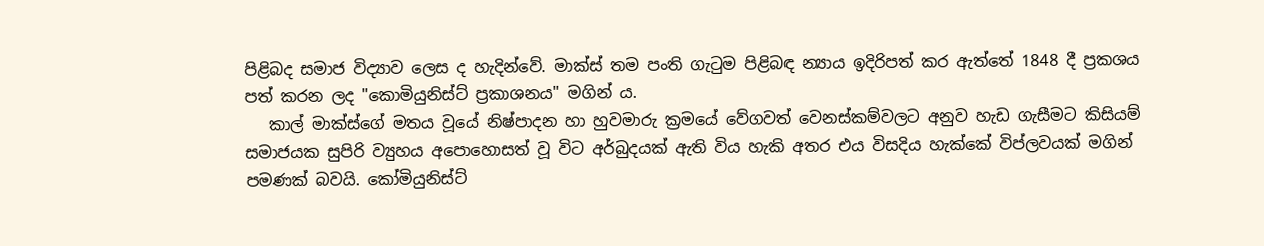පිළිබද සමාජ විද්‍යාව ලෙස ද හැදින්වේ. මාක්ස් තම පංති ගැටුම පිළිබඳ න්‍යාය ඉදිරිපත් කර ඇත්තේ 1848 දී ප්‍රකශය පත් කරන ලද "කොමියුනිස්ට් ප්‍රකාශනය" මගින් ය.
   කාල් මාක්ස්ගේ මතය වූයේ නිෂ්පාදන හා හුවමාරු ක්‍රමයේ වේගවත් වෙනස්කම්වලට අනුව හැඩ ගැසීමට කිසියම් සමාජයක සුපිරි ව්‍යුහය අපොහොසත් වූ විට අර්බුදයක් ඇති විය හැකි අතර එය විසදිය හැක්කේ විප්ලවයක් මගින් පමණක් බවයි. කෝමියුනිස්ට්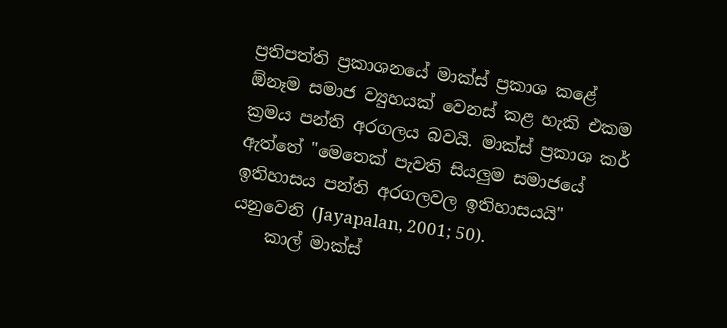ප්‍රතිපත්ති ප්‍රකාශනයේ මාක්ස් ප්‍රකාශ කළේ ඕනෑම සමාජ ව්‍යුහයක් වෙනස් කළ හැකි එකම ක්‍රමය පන්ති අරගලය බවයි. මාක්ස් ප්‍රකාශ කර් ඇත්තේ "මෙතෙක් පැවති සියලුම සමාජයේ ඉතිහාසය පන්ති අරගලවල ඉතිහාසයයි" යනුවෙනි (Jayapalan, 2001; 50).
    කාල් මාක්ස්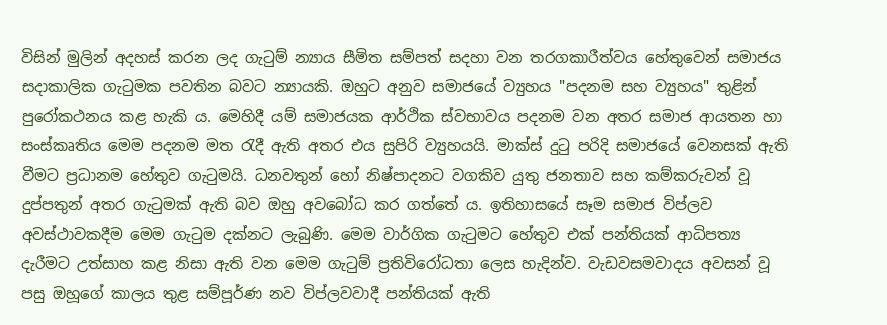විසින් මුලින් අදහස් කරන ලද ගැටුම් න්‍යාය සීමිත සම්පත් සදහා වන තරගකාරීත්වය හේතුවෙන් සමාජය සදාකාලික ගැටුමක පවතින බවට න්‍යායකි. ඔහුට අනුව සමාජයේ ව්‍යුහය "පදනම සහ ව්‍යුහය" තුළින් පුරෝකථනය කළ හැකි ය. මෙහිදී යම් සමාජයක ආර්ථික ස්වභාවය පදනම වන අතර සමාජ ආයතන හා සංස්කෘතිය මෙම පදනම මත රැදී ඇති අතර එය සුපිරි ව්‍යුහයයි. මාක්ස් දුටු පරිදි සමාජයේ වෙනසක් ඇති වීමට ප්‍රධානම හේතුව ගැටුමයි. ධනවතුන් හෝ නිෂ්පාදනට වගකිව යුතු ජනතාව සහ කම්කරුවන් වූ දුප්පතුන් අතර ගැටුමක් ඇති බව ඔහු අවබෝධ කර ගත්තේ ය. ඉතිහාසයේ සෑම සමාජ විප්ලව අවස්ථාවකදීම මෙම ගැටුම දක්නට ලැබුණි. මෙම වාර්ගික ගැටුමට හේතුව එක් පන්තියක් ආධිපත්‍ය දැරීමට උත්සාහ කළ නිසා ඇති වන මෙම ගැටුම් ප්‍රතිවිරෝධතා ලෙස හැදින්ව. වැඩවසමවාදය අවසන් වූ පසු ඔහූගේ කාලය තුළ සම්පූර්ණ නව විප්ලවවාදී පන්තියක් ඇති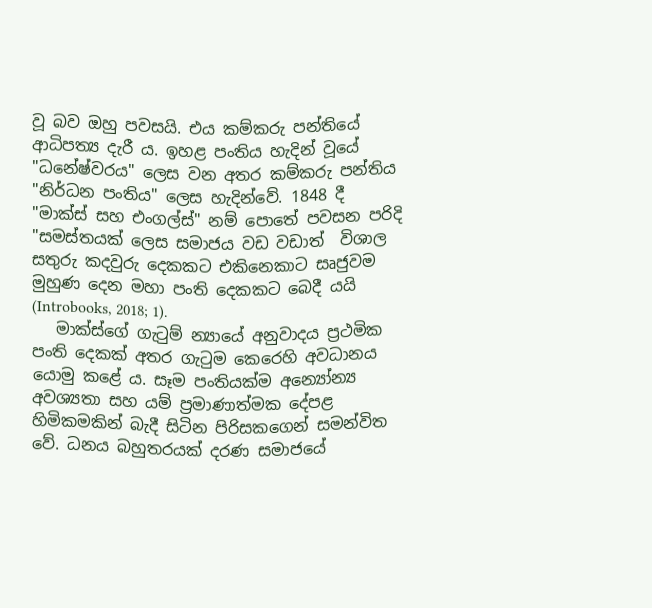වූ බව ඔහු පවසයි. එය කම්කරු පන්තියේ ආධිපත්‍ය දැරී ය. ඉහළ පංතිය හැදින් වූයේ "ධනේෂ්වරය" ලෙස වන අතර කම්කරු පන්තිය "නිර්ධන පංතිය" ලෙස හැදින්වේ. 1848 දී "මාක්ස් සහ එංගල්ස්" නම් පොතේ පවසන පරිදි "සමස්තයක් ලෙස සමාජය වඩ වඩාත්  විශාල සතුරු කදවුරු දෙකකට එකිනෙකාට සෘජුවම මුහුණ දෙන මහා පංති දෙකකට බෙදී යයි (Introbooks, 2018; 1).
   මාක්ස්ගේ ගැටුම් න්‍යායේ අනුවාදය ප්‍රථමික පංති දෙකක් අතර ගැටුම කෙරෙහි අවධානය යොමු කළේ ය. සෑම පංතියක්ම අන්‍යෝන්‍ය අවශ්‍යතා සහ යම් ප්‍රමාණාත්මක දේපළ හිමිකමකින් බැදී සිටින පිරිසකගෙන් සමන්විත වේ. ධනය බහුතරයක් දරණ සමාජයේ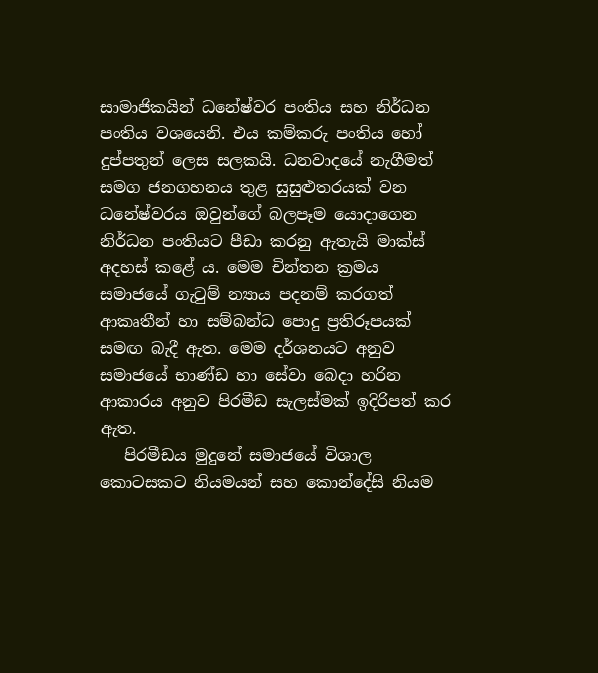සාමාජිකයින් ධනේෂ්වර පංතිය සහ නිර්ධන පංතිය වශයෙනි. එය කම්කරු පංතිය හෝ දුප්පතුන් ලෙස සලකයි. ධනවාදයේ නැගීමත් සමග ජනගහනය තුළ සුසුළුතරයක් වන ධනේෂ්වරය ඔවුන්ගේ බලපෑම යොදාගෙන නිර්ධන පංතියට පීඩා කරනු ඇතැයි මාක්ස් අදහස් කළේ ය. මෙම චින්තන ක්‍රමය සමාජයේ ගැටුම් න්‍යාය පදනම් කරගත් ආකෘතීන් හා සම්බන්ධ පොදු ප්‍රතිරූපයක් සමඟ බැදී ඇත. මෙම දර්ශනයට අනුව සමාජයේ භාණ්ඩ හා සේවා බෙදා හරින ආකාරය අනුව පිරමීඩ සැලස්මක් ඉදිරිපත් කර ඇත.
   පිරමීඩය මුදුනේ සමාජයේ විශාල කොටසකට නියමයන් සහ කොන්දේසි නියම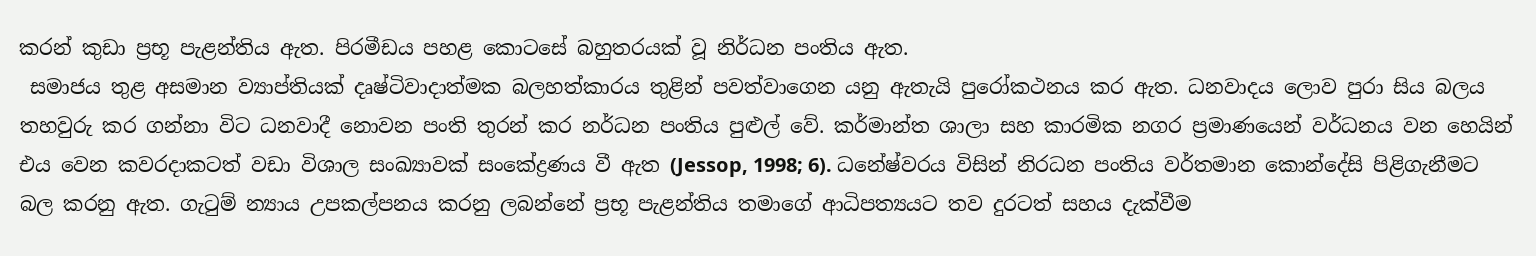කරන් කුඩා ප්‍රභූ පැළන්තිය ඇත. පිරමීඩය පහළ කොටසේ බහුතරයක් වූ නිර්ධන පංතිය ඇත.
 සමාජය තුළ අසමාන ව්‍යාප්තියක් දෘෂ්ටිවාදාත්මක බලහත්කාරය තුළින් පවත්වාගෙන යනු ඇතැයි පුරෝකථනය කර ඇත. ධනවාදය ලොව පුරා සිය බලය තහවුරු කර ගන්නා විට ධනවාදී නොවන පංති තුරන් කර නර්ධන පංතිය පුළුල් වේ. කර්මාන්ත ශාලා සහ කාරමික නගර ප්‍රමාණයෙන් වර්ධනය වන හෙයින්  එය වෙන කවරදාකටත් වඩා විශාල සංඛ්‍යාවක් සංකේද්‍රණය වී ඇත (Jessop, 1998; 6). ධනේෂ්වරය විසින් නිරධන පංතිය වර්තමාන කොන්දේසි පිළිගැනීමට බල කරනු ඇත. ගැටුම් න්‍යාය උපකල්පනය කරනු ලබන්නේ ප්‍රභූ පැළන්තිය තමාගේ ආධිපත්‍යයට තව දුරටත් සහය දැක්වීම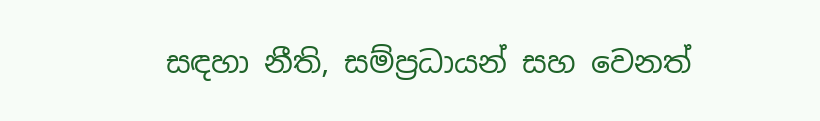සඳහා නීති, සම්ප්‍රධායන් සහ වෙනත්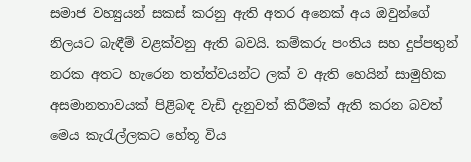සමාජ වහ්‍යුයන් සකස් කරනු ඇති අතර අනෙක් අය ඔවුන්ගේ නිලයට බැඳීම් වළක්වනු ඇති බවයි. කම්කරු පංතිය සහ දුප්පතුන් නරක අතට හැරෙන තත්ත්වයන්ට ලක් ව ඇති හෙයින් සාමුහික අසමානතාවයක් පිළිබඳ වැඩි දැනුවත් කිරීමක් ඇති කරන බවත් මෙය කැරැල්ලකට හේතූ විය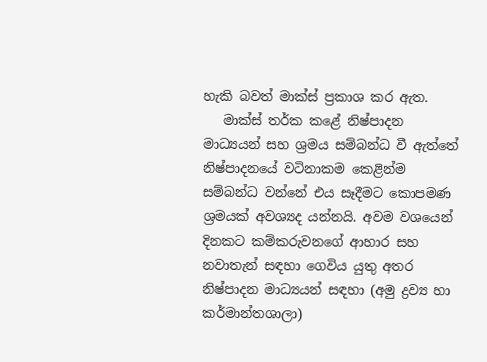හැකි බවත් මාක්ස් ප්‍රකාශ කර ඇත.
   මාක්ස් තර්ක කළේ නිෂ්පාදන මාධ්‍යයන් සහ ශ්‍රමය සම්බන්ධ වී ඇත්තේ නිෂ්පාදනයේ වටිනාකම කෙළින්ම සම්බන්ධ වන්නේ එය සෑදීමට කොපමණ ශ්‍රමයක් අවශ්‍යද යන්නයි. අවම වශයෙන් දිනකට කම්කරුවනගේ ආහාර සහ නවාතැන් සඳහා ගෙවිය යුතු අතර නිෂ්පාදන මාධ්‍යයන් සඳහා (අමු ද්‍රව්‍ය හා කර්මාන්තශාලා)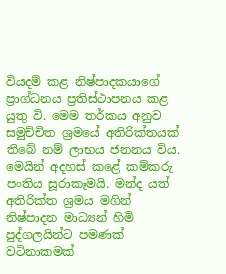වියදම් කළ නිෂ්පාදකයාගේ ප්‍රාග්ධනය ප්‍රතිස්ථාපනය කළ යුතු වි. මෙම තර්කය අනුව සමුච්චිත ශ්‍රමයේ අතිරික්තයක් තිබේ නම් ලාභය ජනනය විය. මෙයින් අදහස් කළේ කම්කරු පංතිය සූරාකෑමයි. මන්ද යත් අතිරික්ත ශ්‍රමය මගින් නිෂ්පාදන මාධ්‍යන් හිමි පුද්ගලයින්ට පමණක් වටිනාකමක්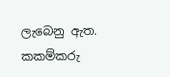ලැබෙනු ඇත. කකම්කරු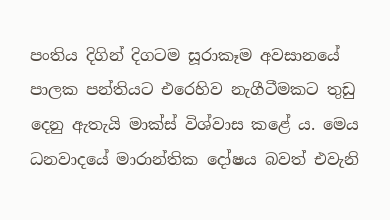පංතිය දිගින් දිගටම සූරාකෑම අවසානයේ පාලක පන්තියට එරෙහිව නැගීටීමකට තුඩු දෙනු ඇතැයි මාක්ස් විශ්වාස කළේ ය. මෙය ධනවාදයේ මාරාන්තික දෝෂය බවත් එවැනි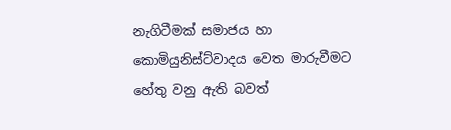නැගිටීමක් සමාජය හා කොමියුනිස්ට්වාදය වෙත මාරුවීමට හේතු වනු ඇති බවත්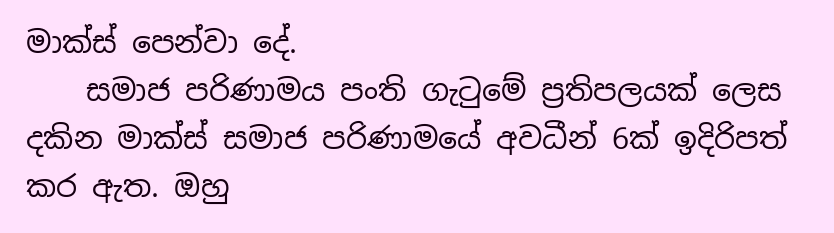මාක්ස් පෙන්වා දේ.
    සමාජ පරිණාමය පංති ගැටුමේ ප්‍රතිපලයක් ලෙස දකින මාක්ස් සමාජ පරිණාමයේ අවධීන් 6ක් ඉදිරිපත් කර ඇත. ඔහු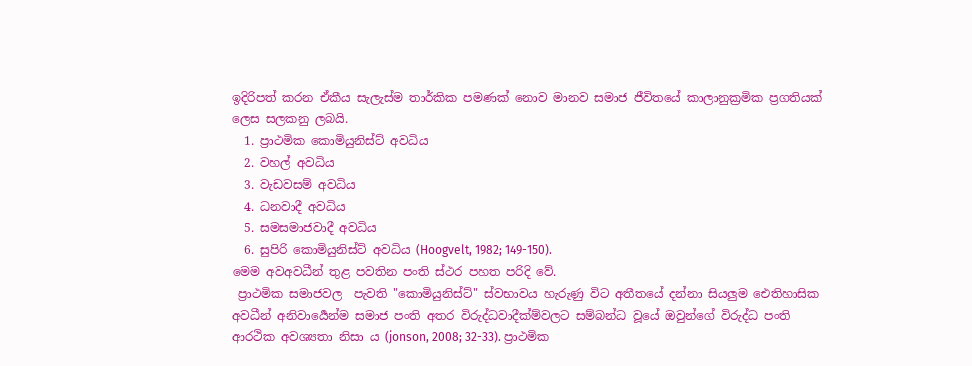ඉදිරිපත් කරන ඒකීය සැලැස්ම තාර්කික පමණක් නොව මානව සමාජ ජීවිතයේ කාලානුක්‍රමික ප්‍රගතියක් ලෙස සලකනු ලබයි.
  1. ප්‍රාථමික කොමියුනිස්ට් අවධිය
  2. වහල් අවධිය
  3. වැඩවසම් අවධිය
  4. ධනවාදී අවධිය
  5. සමසමාජවාදී අවධිය
  6. සුපිරි කොමියුනිස්ට් අවධිය (Hoogvelt, 1982; 149-150).
මෙම අවඅවධීන් තුළ පවතින පංති ස්ථර පහත පරිදි වේ.
 ප්‍රාථමික සමාජවල  පැවති "කොමියුනිස්ට්" ස්වභාවය හැරුණු විට අතීතයේ දන්නා සියලුම ඓතිහාසික අවධීන් අනිවාර්‍යෙන්ම සමාජ පංති අතර විරුද්ධවාදීක්ම්වලට සම්බන්ධ වූයේ ඔවුන්ගේ විරුද්ධ පංති ආරථික අවශ්‍යතා නිසා ය (jonson, 2008; 32-33). ප්‍රාථමික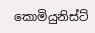කොමියුනිස්ට්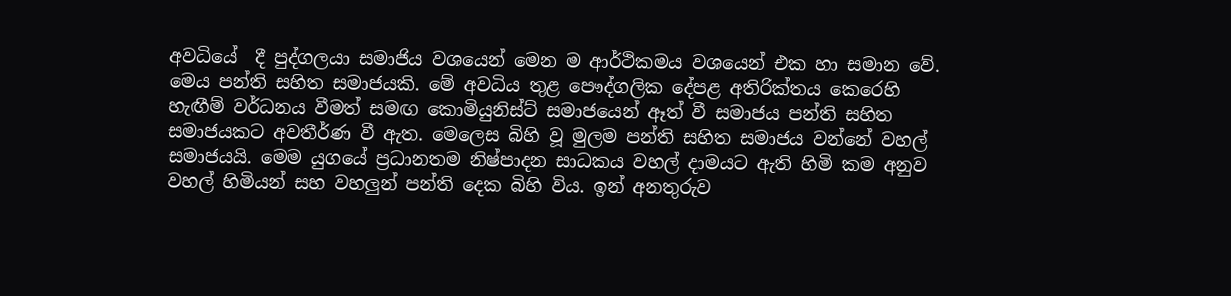අවධියේ  දී පුද්ගලයා සමාජිය වශයෙන් මෙන ම ආර්ථිකමය වශයෙන් එක හා සමාන වේ.  මෙය පන්ති සහිත සමාජයකි. මේ අවධිය තුළ පෞද්ගලික දේපළ අතිරික්තය කෙරෙහි හැඟීම් වර්ධනය වීමත් සමඟ කොමියුනිස්ට් සමාජයෙන් ඈත් වී සමාජය පන්ති සහිත සමාජයකට අවතීර්ණ වී ඇත. මෙලෙස බිහි වූ මුලම පන්ති සහිත සමාජය වන්නේ වහල් සමාජයයි. මෙම යුගයේ ප්‍රධානතම නිෂ්පාදන සාධකය වහල් දාමයට ඇති හිමි කම අනුව වහල් හිමියන් සහ වහලුන් පන්ති දෙක බිහි විය. ඉන් අනතුරුව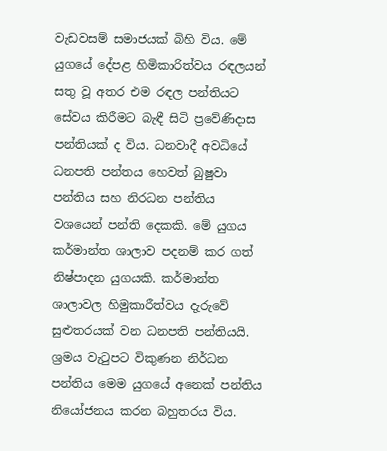වැඩවසම් සමාජයක් බිහි විය. මේ යුගයේ දේපළ හිමිකාරිත්වය රඳලයන් සතු වූ අතර එම රඳල පන්තියට සේවය කිරීමට බැඳී සිටි ප්‍රවේණිදාස පන්තියක් ද විය. ධනවාදී අවධියේ ධනපති පන්තය හෙවත් බුෂුවා පන්තිය සහ නිරධන පන්තිය වශයෙන් පන්ති දෙකකි. මේ යුගය කර්මාන්ත ශාලාව පදනම් කර ගත් නිෂ්පාදන යුගයකි. කර්මාන්ත ශාලාවල හිමුකාරීත්වය දැරුවේ සුළුතරයක් වන ධනපති පන්තියයි. ශ්‍රමය වැටුපට විකුණන නිර්ධන පන්තිය මෙම යුගයේ අනෙක් පන්තිය නියෝජනය කරන බහුතරය විය.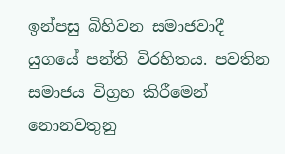ඉන්පසු බිහිවන සමාජවාදී යුගයේ පන්ති විරහිතය. පවතින සමාජය විග්‍රහ කිරීමෙන් නොනවතුනු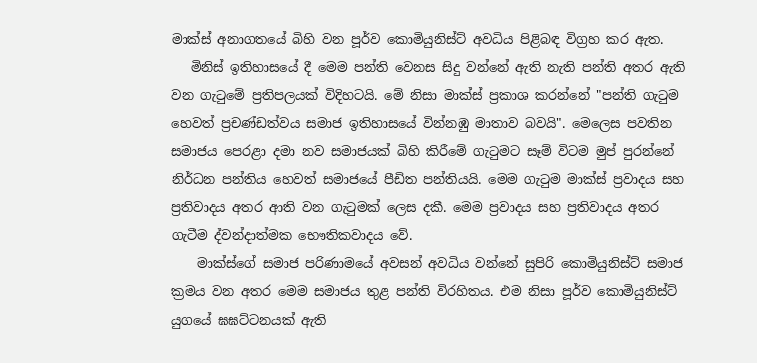මාක්ස් අනාගතයේ බිහි වන පූර්ව කොමියුනිස්ට් අවධිය පිළිබඳ විග්‍රහ කර ඇත.
   මිනිස් ඉතිහාසයේ දී මෙම පන්ති වෙනස සිදු වන්නේ ඇති නැති පන්ති අතර ඇති වන ගැටුමේ ප්‍රතිපලයක් විදිහටයි. මේ නිසා මාක්ස් ප්‍රකාශ කරන්නේ "පන්ති ගැටුම හෙවත් ප්‍රචණ්ඩත්වය සමාජ ඉතිහාසයේ වින්නඹු මාතාව බවයි". මෙලෙස පවතින සමාජය පෙරළා දමා නව සමාජයක් බිහි කිරීමේ ගැටුමට සෑම් විටම මුප් පුරන්නේ නිර්ධන පන්තිය හෙවත් සමාජයේ පීඩිත පන්තියයි. මෙම ගැටුම මාක්ස් ප්‍රවාදය සහ ප්‍රතිවාදය අතර ආති වන ගැටුමක් ලෙස දකී. මෙම ප්‍රවාදය සහ ප්‍රතිවාදය අතර ගැටීම ද්වන්දාත්මක භෞතිකවාදය වේ.
    මාක්ස්ගේ සමාජ පරිණාමයේ අවසන් අවධිය වන්නේ සුපිරි කොමියුනිස්ට් සමාජ ක්‍රමය වන අතර මෙම සමාජය තුළ පන්ති විරහිතය. එම නිසා පූර්ව කොමියුනිස්ට් යුගයේ ඝඝට්ටනයක් ඇති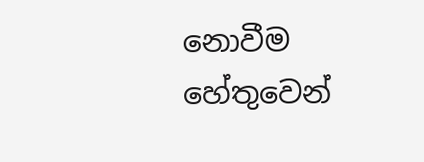නොවීම හේතුවෙන්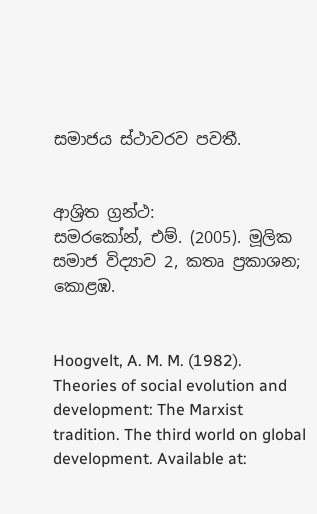සමාජය ස්ථාවරව පවතී.


ආශ්‍රිත ග්‍රන්ථ:
සමරකෝන්, එම්. (2005). මූලික සමාජ විද්‍යාව 2, කතෘ ප්‍රකාශන; කොළඹ.


Hoogvelt, A. M. M. (1982). Theories of social evolution and development: The Marxist tradition. The third world on global development. Available at: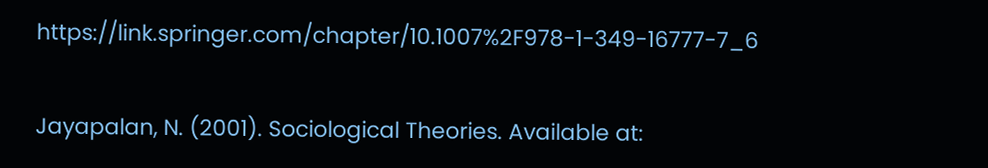https://link.springer.com/chapter/10.1007%2F978-1-349-16777-7_6


Jayapalan, N. (2001). Sociological Theories. Available at: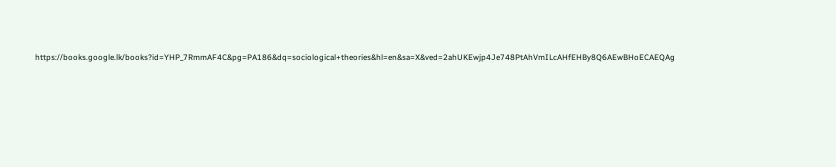https://books.google.lk/books?id=YHP_7RmmAF4C&pg=PA186&dq=sociological+theories&hl=en&sa=X&ved=2ahUKEwjp4Je748PtAhVmILcAHfEHBy8Q6AEwBHoECAEQAg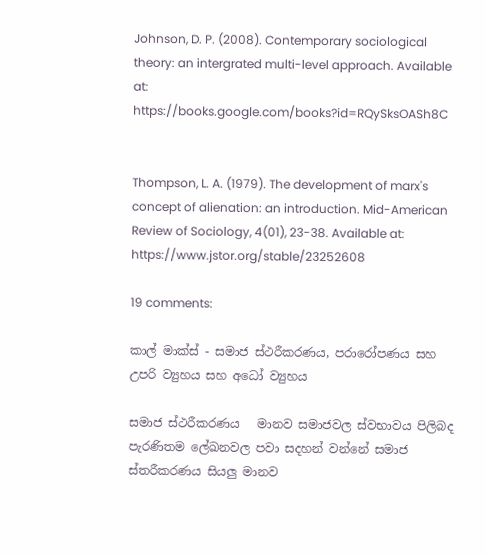Johnson, D. P. (2008). Contemporary sociological theory: an intergrated multi-level approach. Available at:  https://books.google.com/books?id=RQySksOASh8C


Thompson, L. A. (1979). The development of marx's concept of alienation: an introduction. Mid-American Review of Sociology, 4(01), 23-38. Available at:
https://www.jstor.org/stable/23252608

19 comments:

කාල් මාක්ස් - සමාජ ස්ථරීකරණය, පරාරෝපණය සහ උපරි ව්‍යුහය සහ අධෝ ව්‍යුහය

සමාජ ස්ථරීකරණය   මානව සමාජවල ස්වභාවය පිලිබද පැරණිතම ලේඛනවල පවා සදහන් වන්නේ සමාජ ස්තරීකරණය සියලු මානව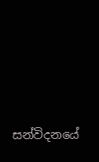සන්විදනයේ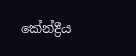කේන්ද්‍රීය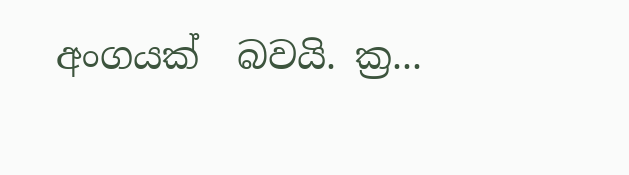අංගයක්  බවයි. ක්‍ර...